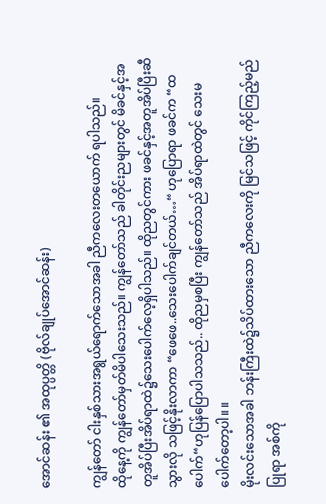အောင်ဆန်း ၏ အထုပ္ပတ္တိ (ဗိုလ်ချုပ်အောင်ဆန်း)

ကျွန်တော် ငါးနှစ်သားအရွယ်ရောက်သောအခါ ညီကလေးတယောက် ရပါသည်။
ထိုနေ့ကို ကျွန်တော်မှတ်မိပါသေးသည်။ ကျွန်တော်သည် ခါတိုင်းညများတွင် မိခင်နှင့်အတူအိပ်ပြီးအိပ်ရာထဲ၌သေးပေါက်လေ့ရှိပါသည်။ ထိုညတွင်ကား ဖခင်နှင့်အတူအိပ်ပြီးဆီသွားလို သဖြင့်နိုးလာကာ “ဖေဖေ..သေးပေါက်ချင်တယ်…“ ဟုပြောရာ ဖခင်က “ထပေါက်“ဟုပြန်ပြောပါသသည်.. ထိုညမှစပြီး ကျွန်တော်သည် အိပ်ရာထဲတွင် သေးမပေါက်တော့ပါ။ ။
မိုးလင်းသောအခါ ဘန်းကြီးထဲ၌သိပ်ထားသော ညီကလေးကို မြင်သဖြင့် ကိုင်ကြည့်မည်ပြုရာ အစ်ကို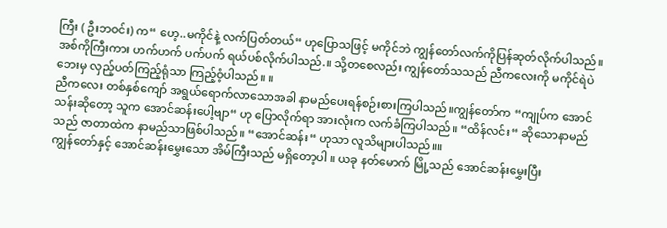ကြီး ( ဦးဘဝင်း) က“ ဟေ့..မကိုင်နဲ့ လက်ပြတ်တယ်“ ဟုပြောသဖြင့် မကိုင်ဘဲ ကျွန်တော်လက်ကိုပြန်ဆုတ်လိုက်ပါသည်။ အစ်ကိုကြီးကား ဟက်ဟက် ပက်ပက် ရယ်ပစ်လိုက်ပါသည်.။ သို့တစေလည်း ကျွန်တော်သသည် ညီကလေးကို မကိုင်ရဲပဲ ဘေးမှ လှည့်ပတ်ကြည့်ရုံသာ ကြည့်ဝံ့ပါသည်။ ။
ညီကလေး တစ်နှစ်ကျော် အရွယ်ရောက်လာသောအခါ နာမည်ပေးရန်စဉ်းစားကြပါသည်။ကျွန်တော်က “ကျုပ်က အောင်သန်းဆိုတော့ သူက အောင်ဆန်းပေါ့ဗျာ“ ဟု ပြောလိုက်ရာ အားလုံးက လက်ခံကြပါသည်။ “ထိန်လင်း“ ဆိုသောနာမည်သည် ဇာတာထဲက နာမည်သာဖြစ်ပါသည်။ “အောင်ဆန်း“ ဟုသာ လူသိများပါသည်။။
ကျွန်တော်နှင့် အောင်ဆန်းမွှေးသော အိမ်ကြီးသည် မရှိတော့ပါ ။ ယခု နတ်မောက် မြို့သည် အောင်ဆန်းမွှေးပြီး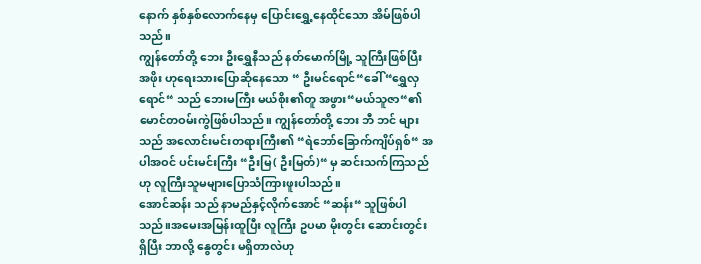နောက် နှစ်နှစ်လောက်နေမှ ပြောင်းရွှေ့နေထိုင်သော အိမ်ဖြစ်ပါသည်။
ကျွန်တော်တို့ ဘေး ဦးရွှေနီသည် နတ်မောက်မြို့ သူကြီးဖြစ်ပြီး အဖိုး ဟုရေးသားပြောဆိုနေသော “ ဦးမင်ရောင်“ခေါ် “ရွှေလှရောင်“ သည် ဘေးမကြီး မယ်စိုး၏တူ အဖွား“မယ်သူဇာ“၏မောင်တဝမ်းကွဲဖြစ်ပါသည်။ ကျွန်တော်တို့ ဘေး ဘီ ဘင် များသည် အလောင်းမင်းတရားကြီး၏ “ရဲဘော်ခြောက်ကျိပ်ရှစ်“ အပါအဝင် ပင်းမင်းကြီး “ဦးမြ( ဦးမြတ်)“ မှ ဆင်းသက်ကြသည်ဟု လူကြီးသူမများပြောသံကြားဖူးပါသည်။
အောင်ဆန်း သည် နာမည်နှင့်လိုက်အောင် “ဆန်း“ သူဖြစ်ပါသည်။အမေးအမြန်းထူပြီး လူကြီး ဥပမာ မိုးတွင်း ဆောင်းတွင်း ရှိပြီး ဘာလို့ နွေတွင်း မရှိတာလဲဟု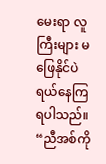မေးရာ လူကြီးများ မဖြေနိုင်ပဲ ရယ်နေကြရပါသည်။ “ညီအစ်ကို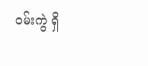ဝမ်းကွဲ ရှိ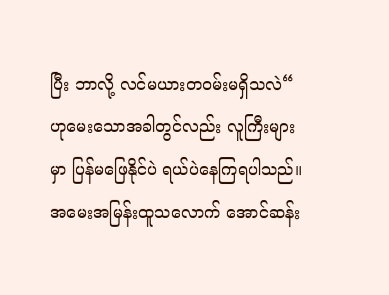ပြီး ဘာလို့ လင်မယားတဝမ်းမရှိသလဲ“ ဟုမေးသောအခါတွင်လည်း လူကြီးများမှာ ပြန်မဖြေနိုင်ပဲ ရယ်ပဲနေကြရပါသည်။ အမေးအမြန်းထူသလောက် အောင်ဆန်း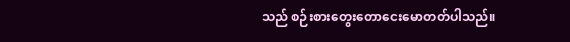သည် စဉ်းစားတွေးတောငေးမောတတ်ပါသည်။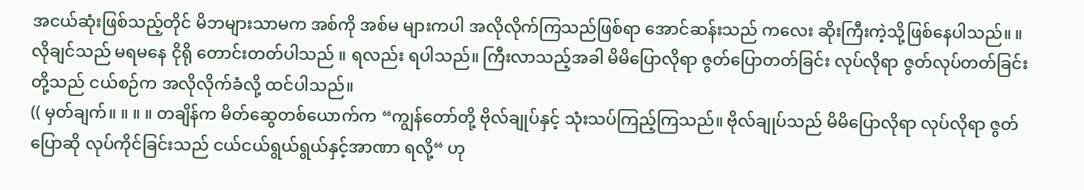အငယ်ဆုံးဖြစ်သည့်တိုင် မိဘများသာမက အစ်ကို အစ်မ များကပါ အလိုလိုက်ကြသည်ဖြစ်ရာ အောင်ဆန်းသည် ကလေး ဆိုးကြီးကဲ့သို့ဖြစ်နေပါသည်။ ။ လိုချင်သည် မရမနေ ငိုရို တောင်းတတ်ပါသည် ။ ရလည်း ရပါသည်။ ကြီးလာသည့်အခါ မိမိပြောလိုရာ ဇွတ်ပြောတတ်ခြင်း လုပ်လိုရာ ဇွတ်လုပ်တတ်ခြင်းတို့သည် ငယ်စဉ်က အလိုလိုက်ခံလို့ ထင်ပါသည်။
(( မှတ်ချက်။ ။ ။ ။ တချိန်က မိတ်ဆွေတစ်ယောက်က “ကျွန်တော်တို့ ဗိုလ်ချုပ်နှင့် သုံးသပ်ကြည့်ကြသည်။ ဗိုလ်ချုပ်သည် မိမိပြောလိုရာ လုပ်လိုရာ ဇွတ်ပြောဆို လုပ်ကိုင်ခြင်းသည် ငယ်ငယ်ရွယ်ရွယ်နှင့်အာဏာ ရလို့“ ဟု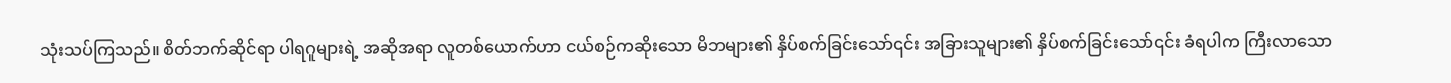သုံးသပ်ကြသည်။ စိတ်ဘက်ဆိုင်ရာ ပါရဂူများရဲ့ အဆိုအရာ လူတစ်ယောက်ဟာ ငယ်စဉ်ကဆိုးသော မိဘများ၏ နှိပ်စက်ခြင်းသော်၎င်း အခြားသူများ၏ နှိပ်စက်ခြင်းသော်၎င်း ခံရပါက ကြီးလာသော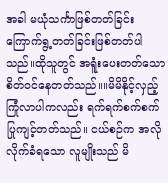အခါ မယုံသင်္ကာဖြစ်တတ်ခြင်း ကြောက်ရွ့တတ်ခြင်းဖြစ်တတ်ပါသည်။ထိုသူတွင် အရူံးပေးတတ်သော စိတ်ဝင်နေတတ်သည်။။မိမိနိုင့်လှည့်ကြုံလာပါကလည်း ရက်ရက်စက်စက် ပြုကျင့်တတ်သည်။ ငယ်စဉ်က အလိုလိုက်ခံရသော လူမျိုးသည် မိ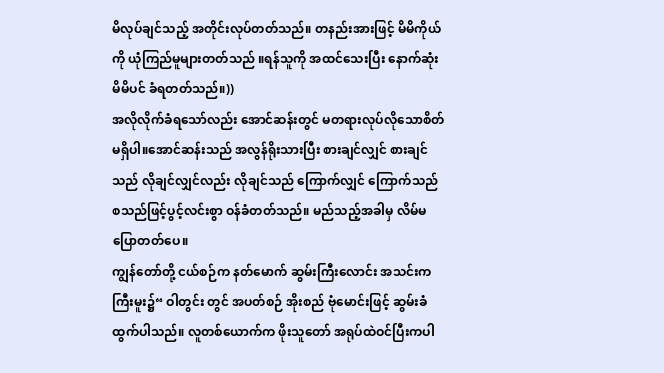မိလုပ်ချင်သည့် အတိုင်းလုပ်တတ်သည်။ တနည်းအားဖြင့် မိမိကိုယ်ကို ယုံကြည်မူများတတ်သည် ။ရန်သူကို အထင်သေးပြီး နောက်ဆုံးမိမိပင် ခံရတတ်သည်။))
အလိုလိုက်ခံရသော်လည်း အောင်ဆန်းတွင် မတရားလုပ်လိုသောစိတ်မရှိပါ။အောင်ဆန်းသည် အလွန်ရိုးသားပြီး စားချင်လျှင် စားချင်သည် လိုချင်လျှင်လည်း လိုချင်သည် ကြောက်လျှင် ကြောက်သည် စသည်ဖြင့်ပွင့်လင်းစွာ ဝန်ခံတတ်သည်။ မည်သည့်အခါမှ လိမ်မပြောတတ်ပေ။
ကျွန်တော်တို့ ငယ်စဉ်က နတ်မောက် ဆွမ်းကြီးလောင်း အသင်းက ကြီးမူး၌“ ဝါတွင်း တွင် အပတ်စဉ် အိုးစည် ဗုံမောင်းဖြင့် ဆွမ်းခံထွက်ပါသည်။ လူတစ်ယောက်က ဖိုးသူတော် အရုပ်ထဲဝင်ပြီးကပါ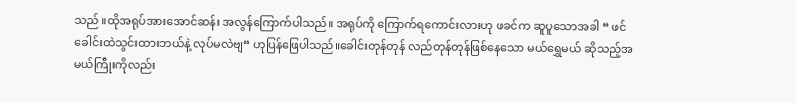သည် ။ထိုအရုပ်အားအောင်ဆန်း အလွန်ကြောက်ပါသည်။ အရုပ်ကို ကြောက်ရကောင်းလားဟု ဖခင်က ဆူပူသောအခါ “ ဖင်ခေါင်းထဲသွင်းထားဘယ်နဲ့ လုပ်မလဲဗျ“ ဟုပြန်ဖြေပါသည်။ခေါင်းတုန်တုန် လည်တုန်တုန်ဖြစ်နေသော မယ်ရွှေမယ် ဆိုသည့်အမယ်ကြီုးကိုလည်း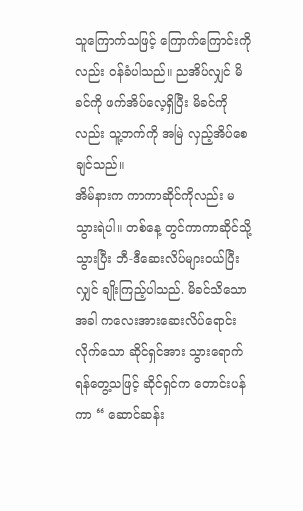သူကြောက်သဖြင့် ကြောက်ကြောင်းကိုလည်း ဝန်ခံပါသည်။ ညအိပ်လျှင် မိခင်ကို ဖက်အိပ်လေ့ရှိပြီး မိခင်ကိုလည်း သူ့ဘက်ကို အမြဲ လှည့်အိပ်စေချင်သည်။
အိမ်နားက ကာကာဆိုင်ကိုလည်း မသွားရဲပါ။ တစ်နေ့ တွင်ကာကာဆိုင်သို့သွားပြီး ဘီ-ဒီဆေးလိပ်များဝယ်ပြီးလျှင် ချိုးကြည့်ပါသည်. မိခင်သိသောအခါ ကလေးအားဆေးလိပ်ရောင်းလိုက်သော ဆိုင်ရှင်အား သွားရောက်ရန်တွေ့သဖြင့် ဆိုင်ရှင်က တောင်းပန်ကာ “ ဆောင်ဆန်း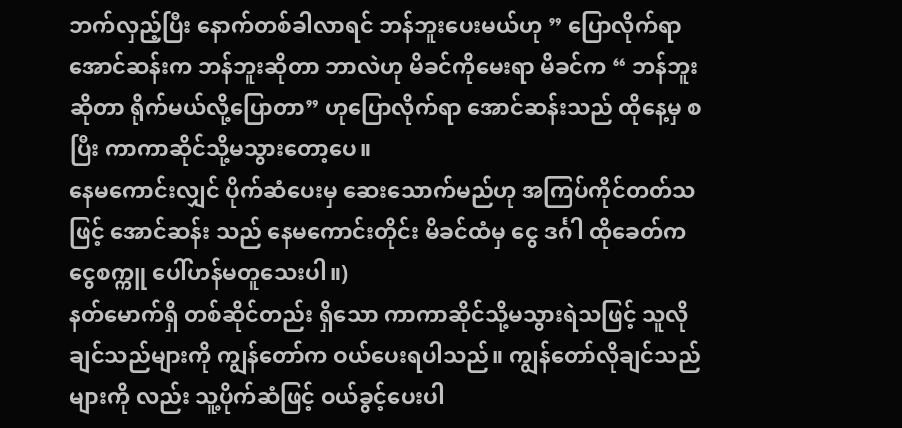ဘက်လှည့်ပြီး နောက်တစ်ခါလာရင် ဘန်ဘူးပေးမယ်ဟု ” ပြောလိုက်ရာ အောင်ဆန်းက ဘန်ဘူးဆိုတာ ဘာလဲဟု မိခင်ကိုမေးရာ မိခင်က “ ဘန်ဘူး ဆိုတာ ရိုက်မယ်လို့ပြောတာ” ဟုပြောလိုက်ရာ အောင်ဆန်းသည် ထိုနေ့မှ စပြီး ကာကာဆိုင်သို့မသွားတော့ပေ။
နေမကောင်းလျှင် ပိုက်ဆံပေးမှ ဆေးသောက်မည်ဟု အကြပ်ကိုင်တတ်သဖြင့် အောင်ဆန်း သည် နေမကောင်းတိုင်း မိခင်ထံမှ ငွေ ဒင်္ဂါ ထိုခေတ်က ငွေစက္ကူ ပေါ်ဟန်မတူသေးပါ။)
နတ်မောက်ရှိ တစ်ဆိုင်တည်း ရှိသော ကာကာဆိုင်သို့မသွားရဲသဖြင့် သူလိုချင်သည်များကို ကျွန်တော်က ဝယ်ပေးရပါသည်။ ကျွန်တော်လိုချင်သည်များကို လည်း သူ့ပိုက်ဆံဖြင့် ဝယ်ခွင့်ပေးပါ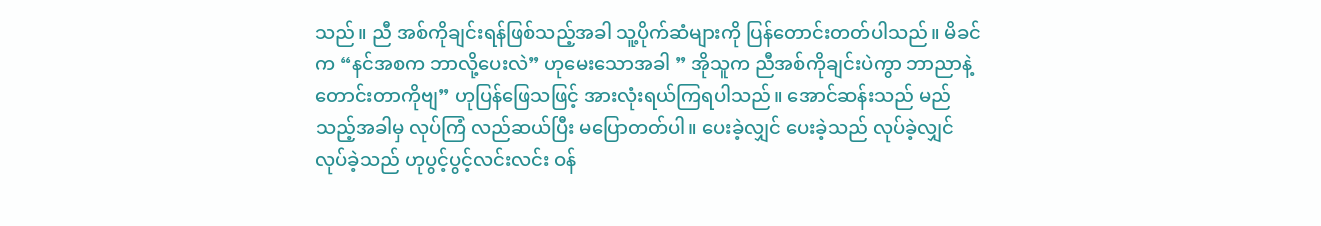သည်။ ညီ အစ်ကိုချင်းရန်ဖြစ်သည့်အခါ သူ့ပိုက်ဆံများကို ပြန်တောင်းတတ်ပါသည်။ မိခင် က “နင်အစက ဘာလို့ပေးလဲ” ဟုမေးသောအခါ ” အိုသူက ညီအစ်ကိုချင်းပဲကွာ ဘာညာနဲ့တောင်းတာကိုဗျ” ဟုပြန်ဖြေသဖြင့် အားလုံးရယ်ကြရပါသည်။ အောင်ဆန်းသည် မည်သည့်အခါမှ လုပ်ကြံ လည်ဆယ်ပြီး မပြောတတ်ပါ။ ပေးခဲ့လျှင် ပေးခဲ့သည် လုပ်ခဲ့လျှင်လုပ်ခဲ့သည် ဟုပွင့်ပွင့်လင်းလင်း ဝန်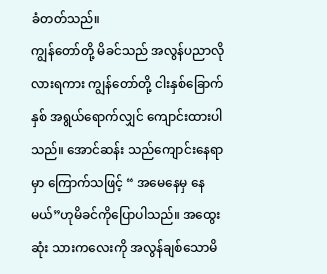ခံတတ်သည်။
ကျွန်တော်တို့ မိခင်သည် အလွန်ပညာလိုလားရကား ကျွန်တော်တို့ ငါးနှစ်ခြောက်နှစ် အရွယ်ရောက်လျှင် ကျောင်းထားပါသည်။ အောင်ဆန်း သည်ကျောင်းနေရာမှာ ကြောက်သဖြင့် “ အမေနေမှ နေမယ်”ဟုမိခင်ကိုပြောပါသည်။ အထွေးဆုံး သားကလေးကို အလွန်ချစ်သောမိ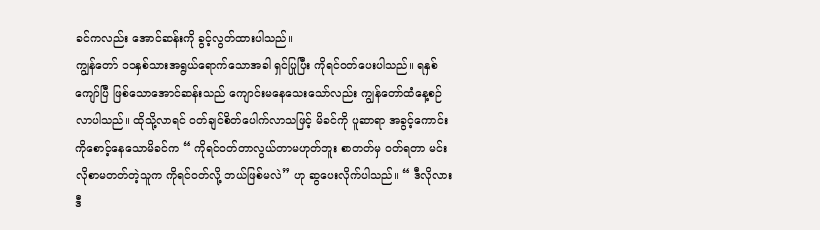ခင်ကလည်း အောင်ဆန်းကို ခွင့်လွတ်ထားပါသည်။
ကျွန်တော် ၁၁နှစ်သားအရွယ်ရောက်သောအခါ ရှင်ပြုပြီး ကိုရင်ဝတ်ပေးပါသည်။ ရနှစ်ကျော်ပြီ ဖြစ်သောအောင်ဆန်းသည် ကျောင်းမနေသေးသော်လည်း ကျွန်တော်ထံနေ့စဉ် လာပါသည်။ ထိုသို့လာရင် ဝတ်ချင်စိတ်ပေါက်လာသဖြင့် မိခင်ကို ပူဆာရာ အခွင့်ကောင်းကိုစောင့်နေသောမိခင်က “ ကိုရင်ဝတ်တာလွယ်တာမဟုတ်ဘူး စာတတ်မှ ဝတ်ရတာ မင်းလိုစာမတတ်တဲ့သူက ကိုရင်ဝတ်လို့ ဘယ်ဖြစ်မလဲ” ဟု ဆွပေးလိုက်ပါသည်။ “ ဒီလိုလား ဒီ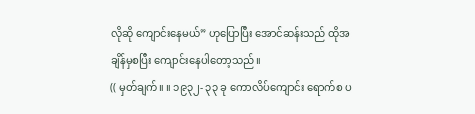လိုဆို ကျောင်းနေမယ်” ဟုပြောပြီး အောင်ဆန်းသည် ထိုအချိန်မှစပြီး ကျောင်းနေပါတော့သည်။
(( မှတ်ချက်။ ။ ၁၉၃၂- ၃၃ ခု ကောလိပ်ကျောင်း ရောက်စ ပ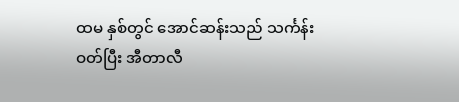ထမ နှစ်တွင် အောင်ဆန်းသည် သင်္ကန်းဝတ်ပြီး အီတာလီ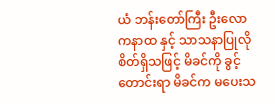ယံ ဘန်းတော်ကြီး ဦးလောကနာထ နှင့် သာသနာပြုလိုစိတ်ရှိသဖြင့် မိခင်ကို ခွင့်တောင်းရာ မိခင်က မပေးသ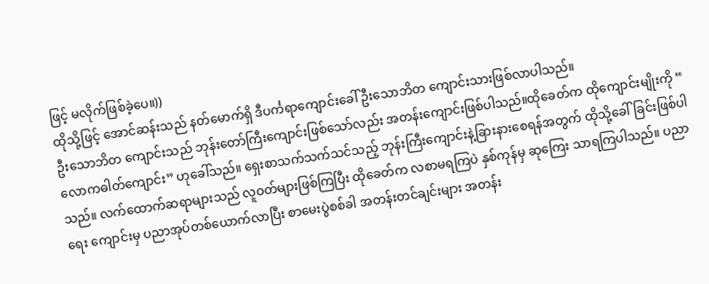ဖြင့် မလိုက်ဖြစ်ခဲ့ပေ။))
ထိုသို့ဖြင့် အောင်ဆန်းသည် နတ်မောက်ရှိ ဒီပင်္ကရာကျောင်းခေါ် ဦးသောဘိတ ကျောင်းသားဖြစ်လာပါသည်။
ဦးသောဘိတ ကျောင်းသည် ဘုန်းတော်ကြီးကျောင်းဖြစ်သော်လည်း အတန်းကျောင်းဖြစ်ပါသည်။ထိုခေတ်က ထိုကျောင်းမျိုးကို “ လောကဓါတ်ကျောင်း” ဟုခေါ်သည်။ ရှေးစာသက်သက်သင်သည့် ဘုန်းကြီးကျောင်းနဲ့ခြားနားစေရန်အတွက် ထိုသို့ခေါ်ခြင်းဖြစ်ပါသည်။ လက်ထောက်ဆရာများသည် လူဝတ်များဖြစ်ကြပြီး ထိုခေတ်က လစာမရကြပဲ နှစ်ကုန်မှ ဆုကြေး သာရကြပါသည်။ ပညာရေး ကျောင်းမှ ပညာအုပ်တစ်ယောက်လာပြီး စာမေးပွဲစစ်ခါ အတန်းတင်ချင်းများ အတန်း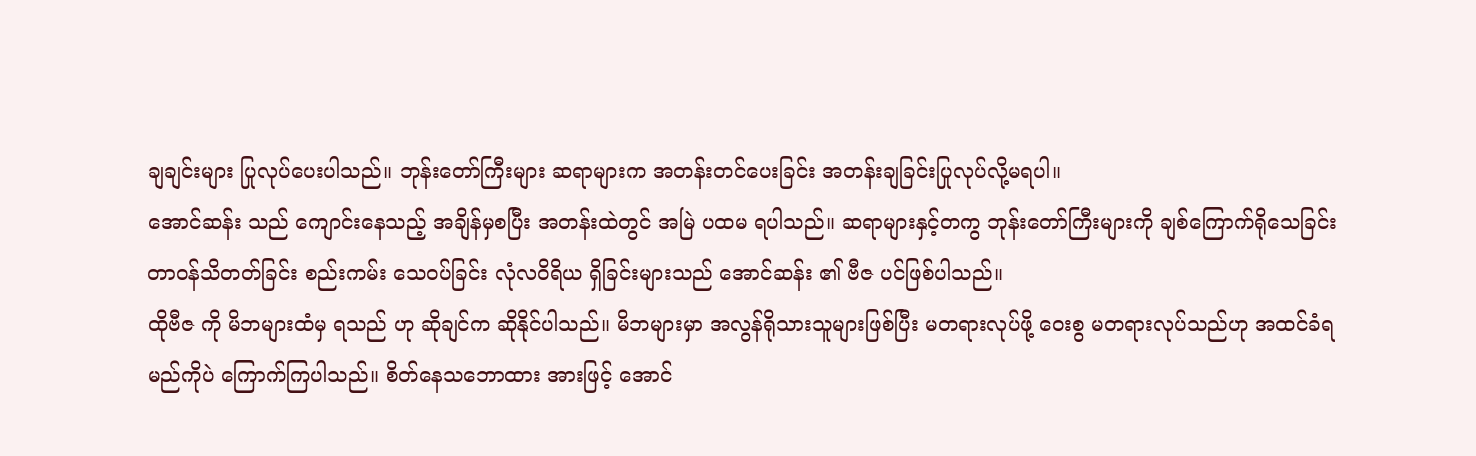ချချင်းများ ပြုလုပ်ပေးပါသည်။ ဘုန်းတော်ကြီးများ ဆရာများက အတန်းတင်ပေးခြင်း အတန်းချခြင်းပြုလုပ်လို့မရပါ။
အောင်ဆန်း သည် ကျောင်းနေသည့် အချိန်မှစပြီး အတန်းထဲတွင် အမြဲ ပထမ ရပါသည်။ ဆရာများနှင့်တကွ ဘုန်းတော်ကြီးများကို ချစ်ကြောက်ရိုသေခြင်း တာဝန်သိတတ်ခြင်း စည်းကမ်း သေဝပ်ခြင်း လုံလဝိရိယ ရှိခြင်းများသည် အောင်ဆန်း ၏ ဗီဇ ပင်ဖြစ်ပါသည်။
ထိုဗီဇ ကို မိဘများထံမှ ရသည် ဟု ဆိုချင်က ဆိုနိုင်ပါသည်။ မိဘများမှာ အလွန်ရိုသားသူများဖြစ်ပြီး မတရားလုပ်ဖို့ ဝေးစွ မတရားလုပ်သည်ဟု အထင်ခံရမည်ကိုပဲ ကြောက်ကြပါသည်။ စိတ်နေသဘောထား အားဖြင့် အောင်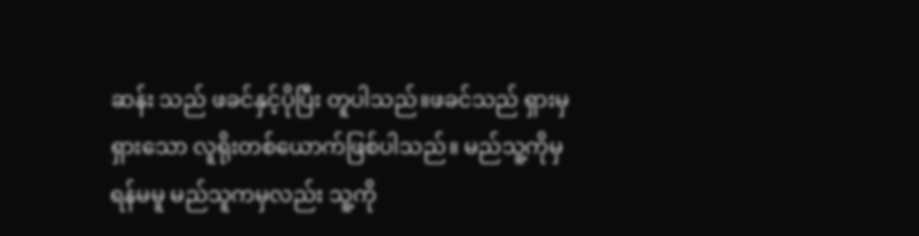ဆန်း သည် ဖခင်နှင့်ပိုပြီး တူပါသည်။ဖခင်သည် ရှားမှ ရှားသော လူရိုးတစ်ယောက်ဖြစ်ပါသည်။ မည်သူ့ကိုမှ ရန်မမူ မည်သူကမှလည်း သူ့ကို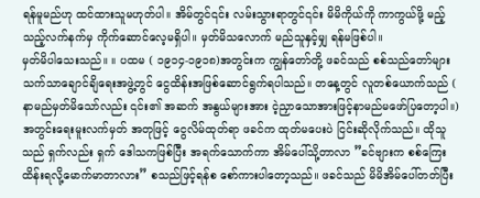ရန်မူမည်ဟု ထင်ထားသူမဟုတ်ပါ။ အိမ်တွင်၎င်း လမ်းသွားရာတွင်၎င်း မိမိကိုယ်ကို ကာကွယ်ဖို့ မည့်သည့်လက်နက်မှ ကိုက်ဆောင်လေ့မရှိပါ။ မှတ်မိသလောက် မည်သူနှင့်မျှ ရန်မဖြစ်ပါ။
မှတ်မိပါသေးသည်။ ။ ပထမ ( ၁၉၁၄-၁၉၁၈)အတွင်းက ကျွန်တော်တို့ ဖခင်သည် စစ်သည်တော်များသက်သာချောင်ချိရေးအဖွဲ့တွင် ငွေထိန်းအဖြစ်ဆောင်ရွက်ရပါသည်။ တနေ့တွင် လူတစ်ယောက်သည် ( နာမည်မှတ်မိသော်လည်း ၎င်း၏ အဆက် အနွယ်များအား ငဲ့ညှာသောအားဖြင့်နာမည်မဖော်ပြတော့ပါ။)အတွင်းရေးမူးလက်မှတ် အတုဖြင့် ငွေလိမ်ထုတ်ရာ ဖခင်က ထုတ်မပေးပဲ ငြင်းဆိုလိုက်သည်။ ထိုသူသည် ရှက်လည်း ရှက် ဒေါသကဖြစ်ပြီး အရက်သောက်ကာ အိမ်ပေါ်သို့တာလာ ”ခင်ဗျားက စစ်ကြေးထိန်းရလို့မောက်မာတာလား” စသည်ဖြင့်ရန်စ စော်ကားပါတော့သည်။ ဖခင်သည် မိမိအိမ်ပေါ်တတ်ပြီး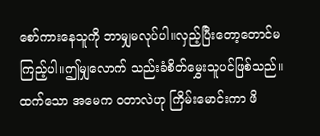စော်ကားနေသူကို ဘာမျှမလုပ်ပါ။လှည့်ပြီးတော့တောင်မကြည့်ပါ။ဤမျှလောက် သည်းခံစိတ်မွှေးသူပင်ဖြစ်သည်။ ထက်သော အမေက ဝတာလဲဟု ကြိမ်းမောင်းကာ ဖိ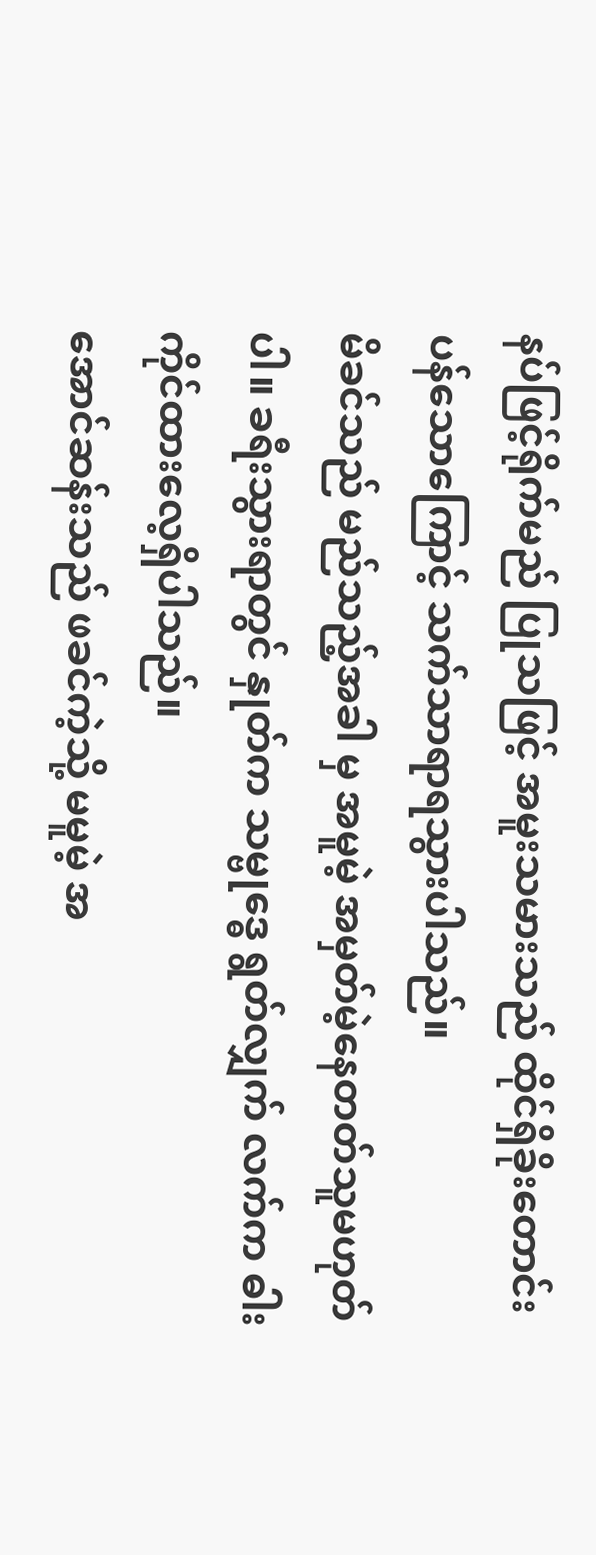နပ်ဖြင့်ရိုက်မည် ပြုသဖြင့် အမူးသမားသည် ထိုင်ရှိခိုးတောင်းပန်သောကြောင့် သက်သာရာရသွားပါသည်။
မိခင်သည် မည်သည့်အခါ မှ အမူမဲ့ အမှတ်မဲ့နေတတ်သူမဟုတ်ပါ။ ခရီးသွားရာတွင် နှုတ်က သမ္ဗုဒ္ဓေ ရွတ်လျှက် လက်က ဓါးကိုင်ထားလေ့ရှိပါသည်။
အောင်ဆန်းသည် ဖခင်ကဲ့သို့ မမူမဲ့ အ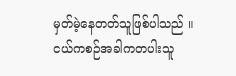မှတ်မဲ့နေတတ်သူဖြစ်ပါသည် ။ ငယ်ကစဉ်အခါကတပါးသူ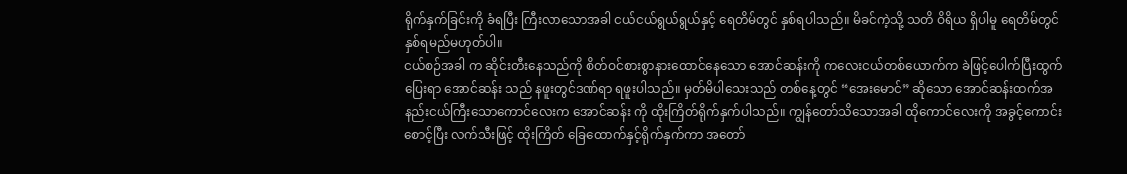ရိုက်နှက်ခြင်းကို ခံရပြီး ကြီးလာသောအခါ ငယ်ငယ်ရွယ်ရွယ်နှင့် ရေတိမ်တွင် နှစ်ရပါသည်။ မိခင်ကဲ့သို့ သတိ ဝိရိယ ရှိပါမူ ရေတိမ်တွင် နှစ်ရမည်မဟုတ်ပါ။
ငယ်စဉ်အခါ က ဆိုင်းတီးနေသည်ကို စိတ်ဝင်စားစွာနားထောင်နေသော အောင်ဆန်းကို ကလေးငယ်တစ်ယောက်က ခဲဖြင့်ပေါက်ပြီးထွက်ပြေးရာ အောင်ဆန်း သည် နဖူးတွင်ဒဏ်ရာ ရဖူးပါသည်။ မှတ်မိပါသေးသည် တစ်နေ့တွင် “အေးမောင်” ဆိုသော အောင်ဆန်းထက်အနည်းငယ်ကြီးသောကောင်လေးက အောင်ဆန်း ကို ထိုးကြိတ်ရိုက်နှက်ပါသည်။ ကျွန်တော်သိသောအခါ ထိုကောင်လေးကို အခွင့်ကောင်းစောင့်ပြီး လက်သီးဖြင့် ထိုးကြိတ် ခြေထောက်နှင့်ရိုက်နှက်ကာ အတော်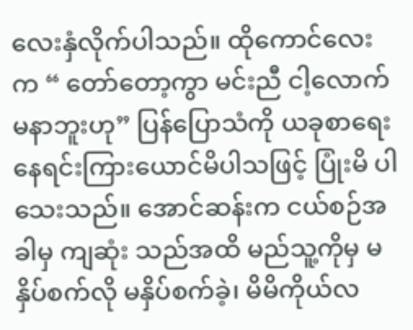လေးနှံလိုက်ပါသည်။ ထိုကောင်လေးက “ တော်တော့ကွာ မင်းညီ ငါ့လောက်မနာဘူးဟု” ပြန်ပြောသံကို ယခုစာရေးနေရင်းကြားယောင်မိပါသဖြင့် ပြုံးမိ ပါသေးသည်။ အောင်ဆန်းက ငယ်စဉ်အခါမှ ကျဆုံး သည်အထိ မည်သူ့ကိုမှ မနှိပ်စက်လို မနှိပ်စက်ခဲ့၊ မိမိကိုယ်လ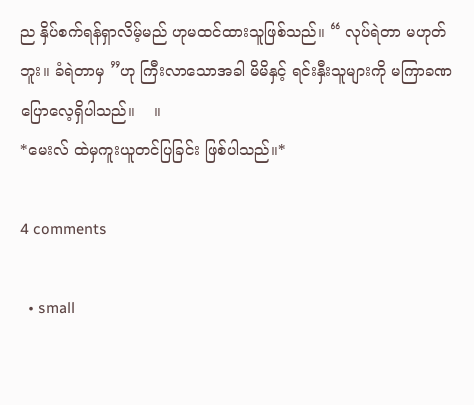ည နှိပ်စက်ရန်ရှာလိမ့်မည် ဟုမထင်ထားသူဖြစ်သည်။ “ လုပ်ရဲတာ မဟုတ်ဘူး။ ခံရဲတာမှ ”ဟု ကြီးလာသောအခါ မိမိနှင့် ရင်းနှီးသူများကို မကြာခဏပြောလေ့ရှိပါသည်။    ။
*မေးလ် ထဲမှကူးယူတင်ပြခြင်း ဖြစ်ပါသည်။*

4 comments

  • small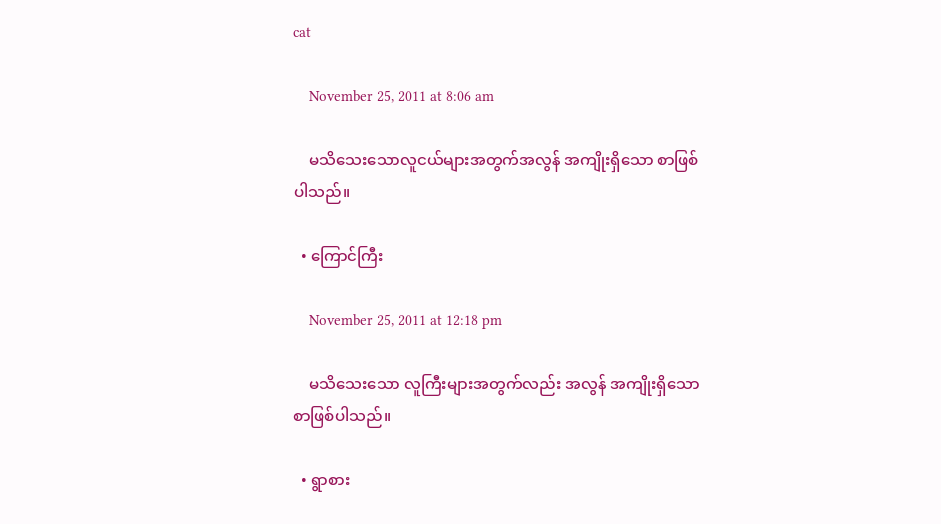cat

    November 25, 2011 at 8:06 am

    မသိသေးသောလူငယ်များအတွက်အလွန် အကျိုးရှိသော စာဖြစ်ပါသည်။

  • ကြောင်ကြီး

    November 25, 2011 at 12:18 pm

    မသိသေးသော လူကြီးများအတွက်လည်း အလွန် အကျိုးရှိသော စာဖြစ်ပါသည်။

  • ရွာစား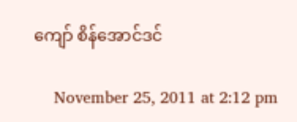ကျော် စိန်အောင်ဒင်

    November 25, 2011 at 2:12 pm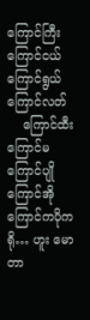ကြောင်ကြီး ကြောင်ငယ် ကြောင်ရွယ် ကြောင်လတ်
    ကြောင်ထီး ကြောင်မ ကြောင်ပျို ကြောင်အို ကြောင်ကပိုကရို… ဟူး မောတာ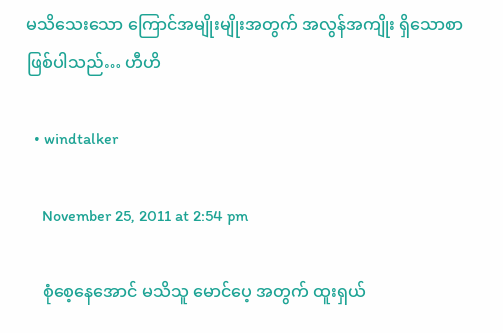မသိသေးသော ကြောင်အမျိုးမျိုးအတွက် အလွန်အကျိုး ရှိသောစာ ဖြစ်ပါသည်… ဟီဟိ

  • windtalker

    November 25, 2011 at 2:54 pm

    စုံစေ့နေအောင် မသိသူ မောင်ပေ့ အတွက် ထူးရှယ်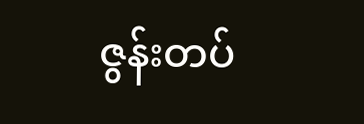ဇွန်းတပ်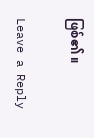ဖြစ်၏ ။

Leave a Reply